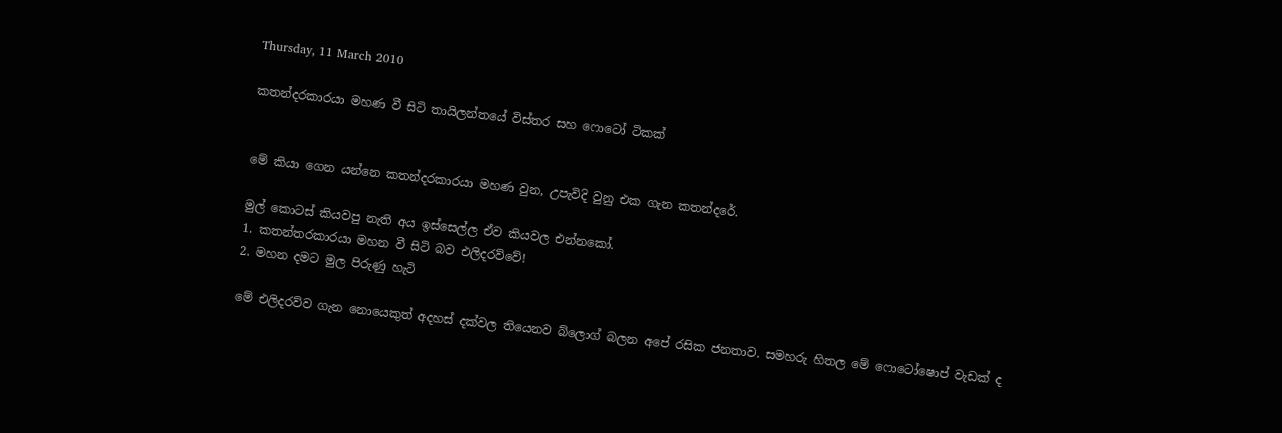Thursday, 11 March 2010

කතන්දරකාරයා මහණ වී සිටි තායිලන්තයේ විස්තර සහ ෆොටෝ ටිකක්


මේ කියා ගෙන යන්නෙ කතන්දරකාරයා මහණ වුන, උපැවිදි වුනු එක ගැන කතන්දරේ.

මුල් කොටස් කියවපු නැති අය ඉස්සෙල්ල ඒව කියවල එන්නකෝ.
1. කතන්තරකාරයා මහන වී සිටි බව එලිදරව්වේ!
2. මහන දමට මුල පිරුණු හැටි

මේ එලිදරව්ව ගැන නොයෙකුත් අදහස් දක්වල තියෙනව බ්ලොග් බලන අපේ රසික ජනතාව. සමහරු හිතල මේ ෆොටෝෂොප් වැඩක් ද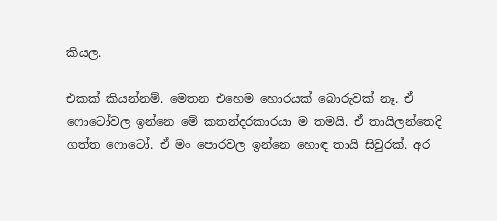කියල.

එකක් කියන්නම්. මෙතන එහෙම හොරයක් බොරුවක් නෑ. ඒ ෆොටෝවල ඉන්නෙ මේ කතන්දරකාරයා ම තමයි. ඒ තායිලන්තෙදි ගත්ත ෆොටෝ. ඒ මං පොරවල ඉන්නෙ හොඳ තායි සිවුරක්. අර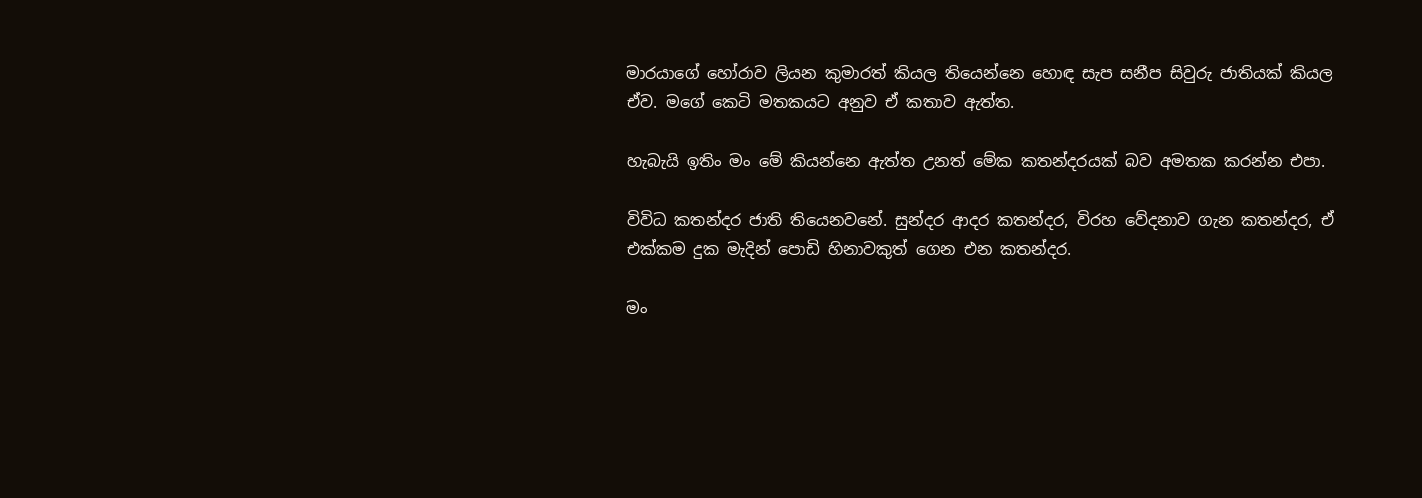මාරයාගේ හෝරාව ලියන කුමාරත් කියල තියෙන්නෙ හොඳ සැප සනීප සිවුරු ජාතියක් කියල ඒව. මගේ කෙටි මතකයට අනුව ඒ කතාව ඇත්ත.

හැබැයි ඉතිං මං මේ කියන්නෙ ඇත්ත උනත් මේක කතන්දරයක් බව අමතක කරන්න එපා.

විවිධ කතන්දර ජාති තියෙනවනේ. සුන්දර ආදර කතන්දර, විරහ වේදනාව ගැන කතන්දර, ඒ එක්කම දුක මැදින් පොඩි හිනාවකුත් ගෙන එන කතන්දර.

මං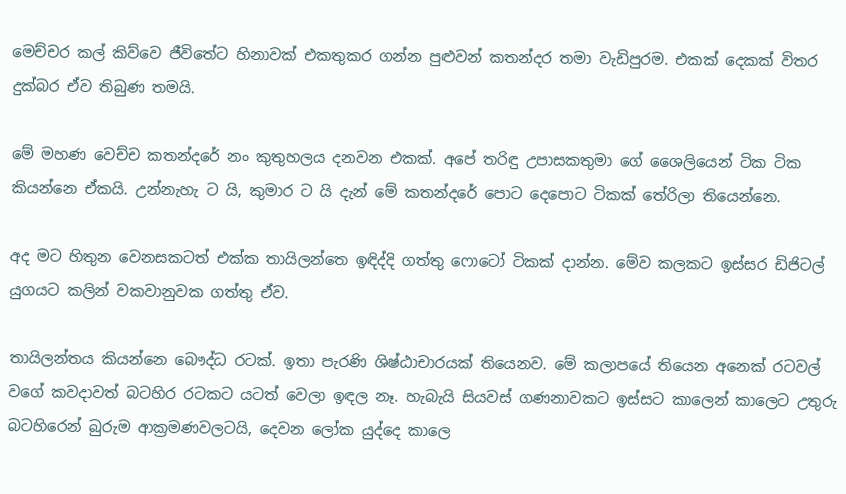මෙච්චර කල් කිව්වෙ ජීවිතේට හිනාවක් එකතුකර ගන්න පුළුවන් කතන්දර තමා වැඩිපුරම. එකක් දෙකක් විතර දුක්බර ඒව තිබුණ තමයි.

මේ මහණ වෙච්ච කතන්දරේ නං කුතුහලය දනවන එකක්. අපේ තරිඳු උපාසකතුමා ගේ ශෛලියෙන් ටික ටික කියන්නෙ ඒකයි. උන්නැහැ ට යි, කුමාර ට යි දැන් මේ කතන්දරේ පොට දෙපොට ටිකක් තේරිලා තියෙන්නෙ.

අද මට හිතුන වෙනසකටත් එක්ක තායිලන්තෙ ඉඳිද්දි ගත්තු ෆොටෝ ටිකක් දාන්න. මේව කලකට ඉස්සර ඩිජිටල් යුගයට කලින් වකවානුවක ගත්තු ඒව.

තායිලන්තය කියන්නෙ බෞද්ධ රටක්. ඉතා පැරණි ශිෂ්ඨාචාරයක් තියෙනව. මේ කලාපයේ තියෙන අනෙක් රටවල් වගේ කවදාවත් බටහිර රටකට යටත් වෙලා ඉඳල නෑ. හැබැයි සියවස් ගණනාවකට ඉස්සට කාලෙන් කාලෙට උතුරු බටහිරෙන් බුරුම ආක්‍රමණවලටයි, දෙවන ලෝක යුද්දෙ කාලෙ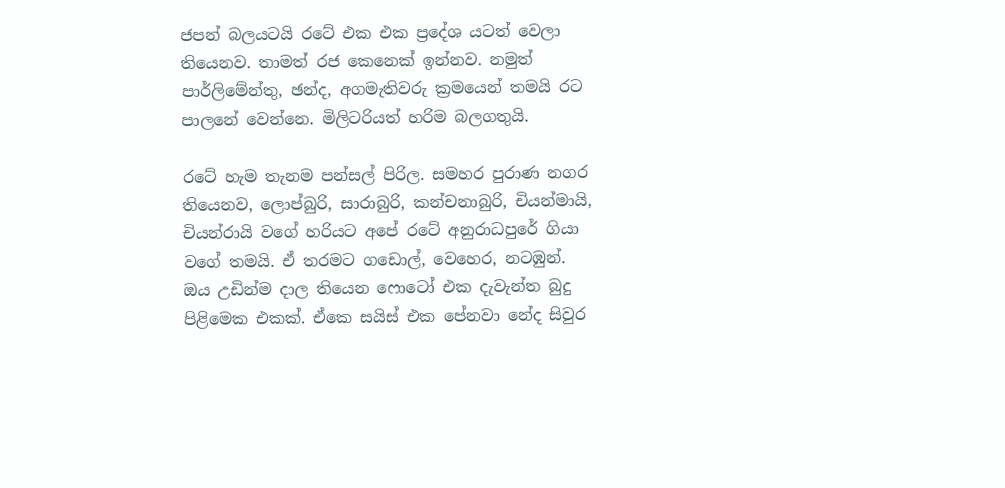ජපන් බලයටයි රටේ එක එක ප්‍රදේශ යටත් වෙලා තියෙනව. තාමත් රජ කෙනෙක් ඉන්නව. නමුත් පාර්ලිමේන්තු, ඡන්ද, අගමැතිවරු ක්‍රමයෙන් තමයි රට පාලනේ වෙන්නෙ. මිලිටරියත් හරිම බලගතුයි.

රටේ හැම තැනම පන්සල් පිරිල. සමහර පුරාණ නගර තියෙනව, ලොප්බුරි, සාරාබුරි, කන්චනාබුරි, චියන්මායි, චියන්රායි වගේ හරියට අපේ රටේ අනුරාධපුරේ ගියා වගේ තමයි. ඒ තරමට ගඩොල්, වෙහෙර, නටඹුන්.
ඔය උඩින්ම දාල තියෙන ෆොටෝ එක දැවැන්ත බුදු පිළිමෙක එකක්. ඒකෙ සයිස් එක පේනවා නේද සිවුර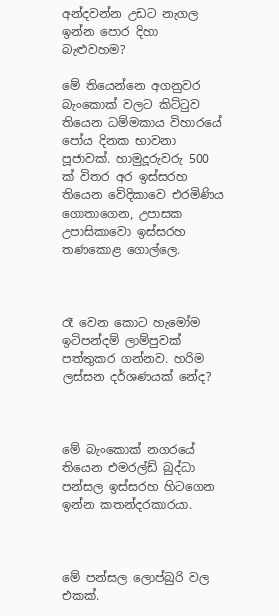අන්දවන්න උඩට නැගල ඉන්න පොර දිහා බැළුවහම?

මේ තියෙන්නෙ අගනුවර බැංකොක් වලට කිට්ටුව තියෙන ධම්මකාය විහාරයේ පෝය දිනක භාවනා පූජාවක්. හාමුදූරුවරු 500 ක් විතර අර ඉස්සරහ තියෙන වේදිකාවෙ එරමිණිය ගොතාගෙන, උපාසක උපාසිකාවො ඉස්සරහ තණකොළ ගොල්ලෙ.



රෑ වෙන කොට හැමෝම ඉටිපන්දම් ලාම්පුවක් පත්තුකර ගන්නව. හරිම ලස්සන දර්ශණයක් නේද?



මේ බැංකොක් නගරයේ තියෙන එමරල්ඩ් බුද්ධා පන්සල ඉස්සරහ හිටගෙන ඉන්න කතන්දරකාරයා.



මේ පන්සල ලොප්බුරි වල එකක්.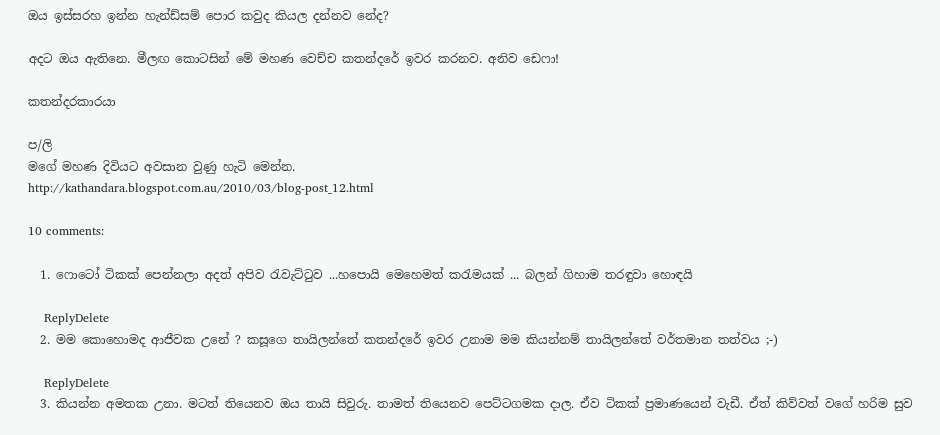ඔය ඉස්සරහ ඉන්න හැන්ඩ්සම් පොර කවුද කියල දන්නව නේද?

අදට ඔය ඇතිනෙ. මීලඟ කොටසින් මේ මහණ වෙච්ච කතන්දරේ ඉවර කරනව. අනිව ඩෙෆා!

කතන්දරකාරයා

ප/ලි
මගේ මහණ දිවියට අවසාන වුණු හැටි මෙන්න.
http://kathandara.blogspot.com.au/2010/03/blog-post_12.html

10 comments:

  1. ෆොටෝ ටිකක් පෙන්නලා අදත් අපිව රැවැට්ටුව ...හපොයි මෙහෙමත් කරැමයක් ... බලන් ගිහාම තරඳුවා හොඳයි

    ReplyDelete
  2. මම කොහොමද ආජීවක උනේ ? කසූගෙ තායිලන්තේ කතන්දරේ ඉවර උනාම මම කියන්නම් තායිලන්තේ වර්තමාන තත්වය ;-)

    ReplyDelete
  3. කියන්න අමතක උනා. මටත් තියෙනව ඔය තායි සිවුරු. තාමත් තියෙනව පෙට්ටගමක දාල. ඒව ටිකක් ප්‍රමාණයෙන් වැඩී. ඒත් කිව්වත් වගේ හරිම සුව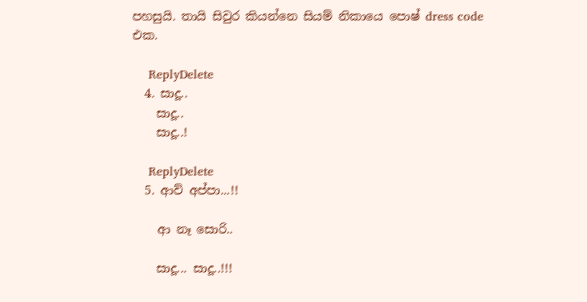පහසුයි. තායි සිවුර කියන්නෙ සියම් නිකායෙ පොෂ් dress code එක.

    ReplyDelete
  4. සාදූ..
    සාදූ..
    සාදූ..!

    ReplyDelete
  5. ආව් අප්පා...!!

    ආ නෑ සොරි..

    සාදූ... සාදූ..!!!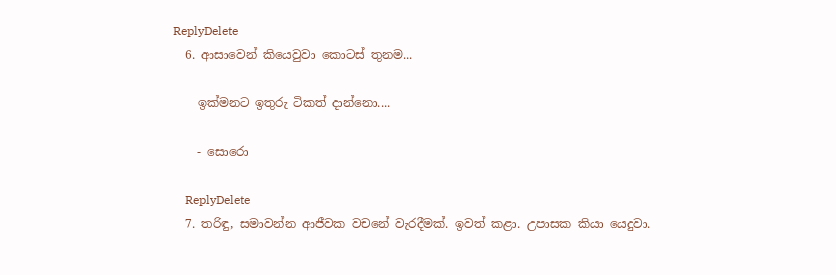ReplyDelete
  6. ආසාවෙන් කියෙවුවා කොටස් තුනම...

    ඉක්මනට ඉතුරු ටිකත් දාන්නො....

    - සොරො

    ReplyDelete
  7. තරිඳු, සමාවන්න ආජීවක වචනේ වැරදීමක්. ඉවත් කළා. උපාසක කියා යෙදුවා.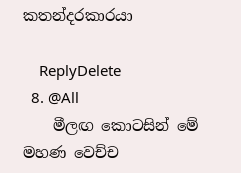කතන්දරකාරයා

    ReplyDelete
  8. @All
    මීලඟ කොටසින් මේ මහණ වෙච්ච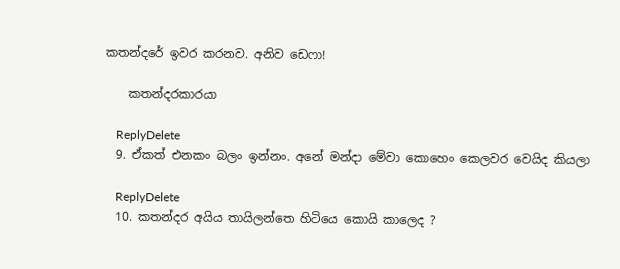කතන්දරේ ඉවර කරනව. අනිව ඩෙෆා!

    කතන්දරකාරයා

    ReplyDelete
  9. ඒකත් එනකං බලං ඉන්නං. අනේ මන්දා මේවා කොහෙං කෙලවර වෙයිද කියලා

    ReplyDelete
  10. කතන්දර අයිය තායිලන්තෙ හිටියෙ කොයි කාලෙද ?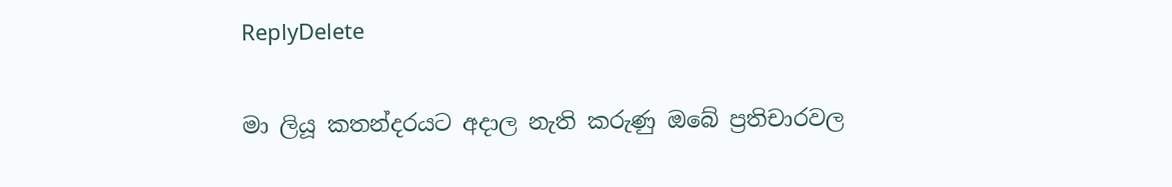ReplyDelete

මා ලියූ කතන්දරයට අදාල නැති කරුණු ඔබේ ප්‍රතිචාරවල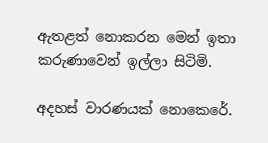ඇතළත් නොකරන මෙන් ඉතා කරුණාවෙන් ඉල්ලා සිටිමි.

අදහස් වාරණයක් නොකෙරේ.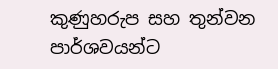කුණුහරුප සහ තුන්වන පාර්ශවයන්ට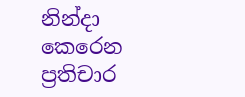නින්දා කෙරෙන ප්‍රතිචාර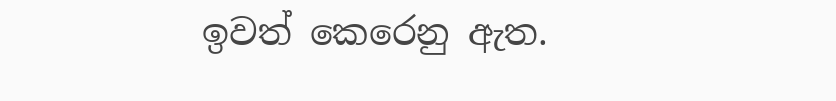ඉවත් කෙරෙනු ඇත.